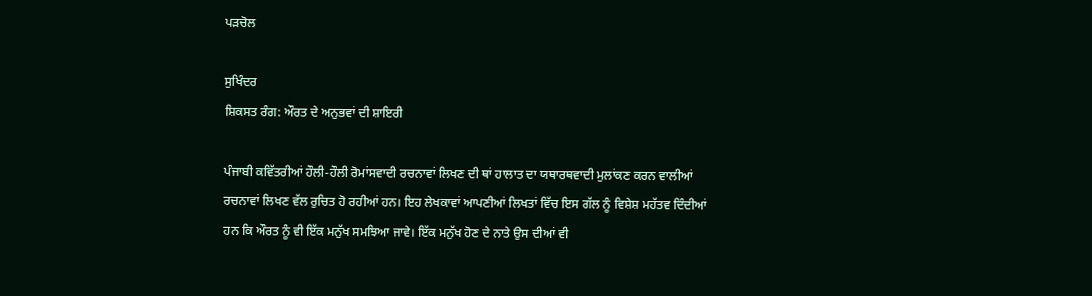ਪੜਚੋਲ

ਸੁਖਿੰਦਰ
ਸ਼ਿਕਸਤ ਰੰਗ: ਔਰਤ ਦੇ ਅਨੁਭਵਾਂ ਦੀ ਸ਼ਾਇਰੀ

ਪੰਜਾਬੀ ਕਵਿੱਤਰੀਆਂ ਹੌਲੀ-ਹੌਲੀ ਰੋਮਾਂਸਵਾਦੀ ਰਚਨਾਵਾਂ ਲਿਖਣ ਦੀ ਥਾਂ ਹਾਲਾਤ ਦਾ ਯਥਾਰਥਵਾਦੀ ਮੁਲਾਂਕਣ ਕਰਨ ਵਾਲੀਆਂ ਰਚਨਾਵਾਂ ਲਿਖਣ ਵੱਲ ਰੁਚਿਤ ਹੋ ਰਹੀਆਂ ਹਨ। ਇਹ ਲੇਖਕਾਵਾਂ ਆਪਣੀਆਂ ਲਿਖਤਾਂ ਵਿੱਚ ਇਸ ਗੱਲ ਨੂੰ ਵਿਸ਼ੇਸ਼ ਮਹੱਤਵ ਦਿੰਦੀਆਂ ਹਨ ਕਿ ਔਰਤ ਨੂੰ ਵੀ ਇੱਕ ਮਨੁੱਖ ਸਮਝਿਆ ਜਾਵੇ। ਇੱਕ ਮਨੁੱਖ ਹੋਣ ਦੇ ਨਾਤੇ ਉਸ ਦੀਆਂ ਵੀ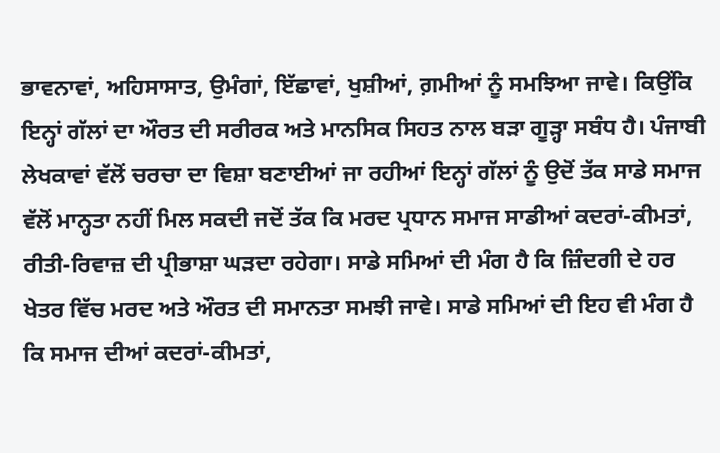ਭਾਵਨਾਵਾਂ, ਅਹਿਸਾਸਾਤ, ਉਮੰਗਾਂ, ਇੱਛਾਵਾਂ, ਖੁਸ਼ੀਆਂ, ਗ਼ਮੀਆਂ ਨੂੰ ਸਮਝਿਆ ਜਾਵੇ। ਕਿਉਂਕਿ ਇਨ੍ਹਾਂ ਗੱਲਾਂ ਦਾ ਔਰਤ ਦੀ ਸਰੀਰਕ ਅਤੇ ਮਾਨਸਿਕ ਸਿਹਤ ਨਾਲ ਬੜਾ ਗੂੜ੍ਹਾ ਸਬੰਧ ਹੈ। ਪੰਜਾਬੀ ਲੇਖਕਾਵਾਂ ਵੱਲੋਂ ਚਰਚਾ ਦਾ ਵਿਸ਼ਾ ਬਣਾਈਆਂ ਜਾ ਰਹੀਆਂ ਇਨ੍ਹਾਂ ਗੱਲਾਂ ਨੂੰ ਉਦੋਂ ਤੱਕ ਸਾਡੇ ਸਮਾਜ ਵੱਲੋਂ ਮਾਨ੍ਹਤਾ ਨਹੀਂ ਮਿਲ ਸਕਦੀ ਜਦੋਂ ਤੱਕ ਕਿ ਮਰਦ ਪ੍ਰਧਾਨ ਸਮਾਜ ਸਾਡੀਆਂ ਕਦਰਾਂ-ਕੀਮਤਾਂ, ਰੀਤੀ-ਰਿਵਾਜ਼ ਦੀ ਪ੍ਰੀਭਾਸ਼ਾ ਘੜਦਾ ਰਹੇਗਾ। ਸਾਡੇ ਸਮਿਆਂ ਦੀ ਮੰਗ ਹੈ ਕਿ ਜ਼ਿੰਦਗੀ ਦੇ ਹਰ ਖੇਤਰ ਵਿੱਚ ਮਰਦ ਅਤੇ ਔਰਤ ਦੀ ਸਮਾਨਤਾ ਸਮਝੀ ਜਾਵੇ। ਸਾਡੇ ਸਮਿਆਂ ਦੀ ਇਹ ਵੀ ਮੰਗ ਹੈ ਕਿ ਸਮਾਜ ਦੀਆਂ ਕਦਰਾਂ-ਕੀਮਤਾਂ,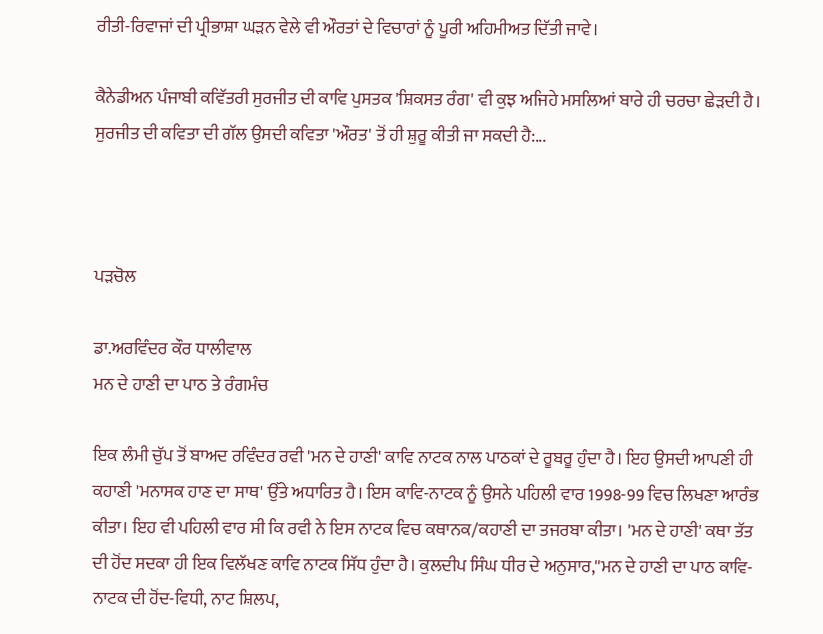ਰੀਤੀ-ਰਿਵਾਜਾਂ ਦੀ ਪ੍ਰੀਭਾਸ਼ਾ ਘੜਨ ਵੇਲੇ ਵੀ ਔਰਤਾਂ ਦੇ ਵਿਚਾਰਾਂ ਨੂੰ ਪੂਰੀ ਅਹਿਮੀਅਤ ਦਿੱਤੀ ਜਾਵੇ।

ਕੈਨੇਡੀਅਨ ਪੰਜਾਬੀ ਕਵਿੱਤਰੀ ਸੁਰਜੀਤ ਦੀ ਕਾਵਿ ਪੁਸਤਕ 'ਸ਼ਿਕਸਤ ਰੰਗ' ਵੀ ਕੁਝ ਅਜਿਹੇ ਮਸਲਿਆਂ ਬਾਰੇ ਹੀ ਚਰਚਾ ਛੇੜਦੀ ਹੈ। ਸੁਰਜੀਤ ਦੀ ਕਵਿਤਾ ਦੀ ਗੱਲ ਉਸਦੀ ਕਵਿਤਾ 'ਔਰਤ' ਤੋਂ ਹੀ ਸ਼ੁਰੂ ਕੀਤੀ ਜਾ ਸਕਦੀ ਹੈ:...



ਪੜਚੋਲ

ਡਾ.ਅਰਵਿੰਦਰ ਕੌਰ ਧਾਲੀਵਾਲ
ਮਨ ਦੇ ਹਾਣੀ ਦਾ ਪਾਠ ਤੇ ਰੰਗਮੰਚ

ਇਕ ਲੰਮੀ ਚੁੱਪ ਤੋਂ ਬਾਅਦ ਰਵਿੰਦਰ ਰਵੀ 'ਮਨ ਦੇ ਹਾਣੀ' ਕਾਵਿ ਨਾਟਕ ਨਾਲ ਪਾਠਕਾਂ ਦੇ ਰੂਬਰੂ ਹੁੰਦਾ ਹੈ। ਇਹ ਉਸਦੀ ਆਪਣੀ ਹੀ ਕਹਾਣੀ 'ਮਨਾਸਕ ਹਾਣ ਦਾ ਸਾਥ' ਉੱਤੇ ਅਧਾਰਿਤ ਹੈ। ਇਸ ਕਾਵਿ-ਨਾਟਕ ਨੂੰ ਉਸਨੇ ਪਹਿਲੀ ਵਾਰ 1998-99 ਵਿਚ ਲਿਖਣਾ ਆਰੰਭ ਕੀਤਾ। ਇਹ ਵੀ ਪਹਿਲੀ ਵਾਰ ਸੀ ਕਿ ਰਵੀ ਨੇ ਇਸ ਨਾਟਕ ਵਿਚ ਕਥਾਨਕ/ਕਹਾਣੀ ਦਾ ਤਜਰਬਾ ਕੀਤਾ। 'ਮਨ ਦੇ ਹਾਣੀ' ਕਥਾ ਤੱਤ ਦੀ ਹੋਂਦ ਸਦਕਾ ਹੀ ਇਕ ਵਿਲੱਖਣ ਕਾਵਿ ਨਾਟਕ ਸਿੱਧ ਹੁੰਦਾ ਹੈ। ਕੁਲਦੀਪ ਸਿੰਘ ਧੀਰ ਦੇ ਅਨੁਸਾਰ,''ਮਨ ਦੇ ਹਾਣੀ ਦਾ ਪਾਠ ਕਾਵਿ- ਨਾਟਕ ਦੀ ਹੋਂਦ-ਵਿਧੀ, ਨਾਟ ਸ਼ਿਲਪ,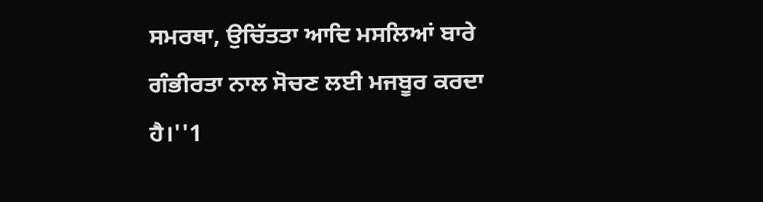ਸਮਰਥਾ, ਉਚਿੱਤਤਾ ਆਦਿ ਮਸਲਿਆਂ ਬਾਰੇ ਗੰਭੀਰਤਾ ਨਾਲ ਸੋਚਣ ਲਈ ਮਜਬੂਰ ਕਰਦਾ ਹੈ।''1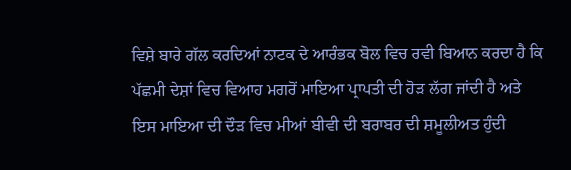ਵਿਸ਼ੇ ਬਾਰੇ ਗੱਲ ਕਰਦਿਆਂ ਨਾਟਕ ਦੇ ਆਰੰਭਕ ਬੋਲ ਵਿਚ ਰਵੀ ਬਿਆਨ ਕਰਦਾ ਹੈ ਕਿ ਪੱਛਮੀ ਦੇਸ਼ਾਂ ਵਿਚ ਵਿਆਹ ਮਗਰੋਂ ਮਾਇਆ ਪ੍ਰਾਪਤੀ ਦੀ ਹੋੜ ਲੱਗ ਜਾਂਦੀ ਹੈ ਅਤੇ ਇਸ ਮਾਇਆ ਦੀ ਦੌੜ ਵਿਚ ਮੀਆਂ ਬੀਵੀ ਦੀ ਬਰਾਬਰ ਦੀ ਸ਼ਮੂਲੀਅਤ ਹੁੰਦੀ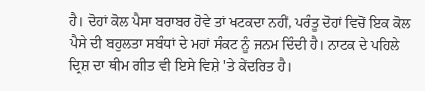ਹੈ। ਦੋਹਾਂ ਕੋਲ ਪੈਸਾ ਬਰਾਬਰ ਹੋਵੇ ਤਾਂ ਖਟਕਦਾ ਨਹੀਂ, ਪਰੰਤੂ ਦੋਹਾਂ ਵਿਚੋਂ ਇਕ ਕੋਲ ਪੈਸੇ ਦੀ ਬਹੁਲਤਾ ਸਬੰਧਾਂ ਦੇ ਮਹਾਂ ਸੰਕਟ ਨੂੰ ਜਨਮ ਦਿੰਦੀ ਹੈ। ਨਾਟਕ ਦੇ ਪਹਿਲੇ ਦ੍ਰਿਸ਼ ਦਾ ਥੀਮ ਗੀਤ ਵੀ ਇਸੇ ਵਿਸ਼ੇ 'ਤੇ ਕੇਂਦਰਿਤ ਹੈ।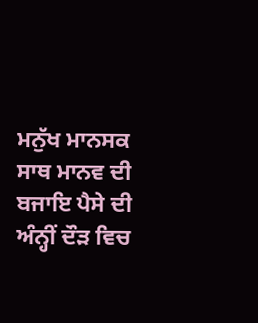ਮਨੁੱਖ ਮਾਨਸਕ ਸਾਥ ਮਾਨਵ ਦੀ ਬਜਾਇ ਪੈਸੇ ਦੀ ਅੰਨ੍ਹੀਂ ਦੌੜ ਵਿਚ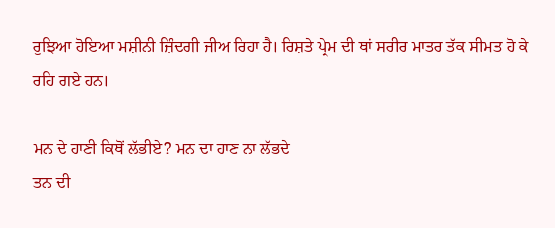ਰੁਝਿਆ ਹੋਇਆ ਮਸ਼ੀਨੀ ਜ਼ਿੰਦਗੀ ਜੀਅ ਰਿਹਾ ਹੈ। ਰਿਸ਼ਤੇ ਪ੍ਰੇਮ ਦੀ ਥਾਂ ਸਰੀਰ ਮਾਤਰ ਤੱਕ ਸੀਮਤ ਹੋ ਕੇ ਰਹਿ ਗਏ ਹਨ।

ਮਨ ਦੇ ਹਾਣੀ ਕਿਥੋਂ ਲੱਭੀਏ? ਮਨ ਦਾ ਹਾਣ ਨਾ ਲੱਭਦੇ
ਤਨ ਦੀ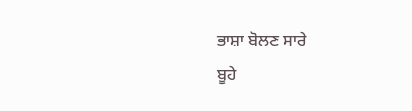ਭਾਸ਼ਾ ਬੋਲਣ ਸਾਰੇ
ਬੂਹੇ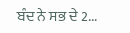ਬੰਦ ਨੇ ਸਭ ਦੇ 2...